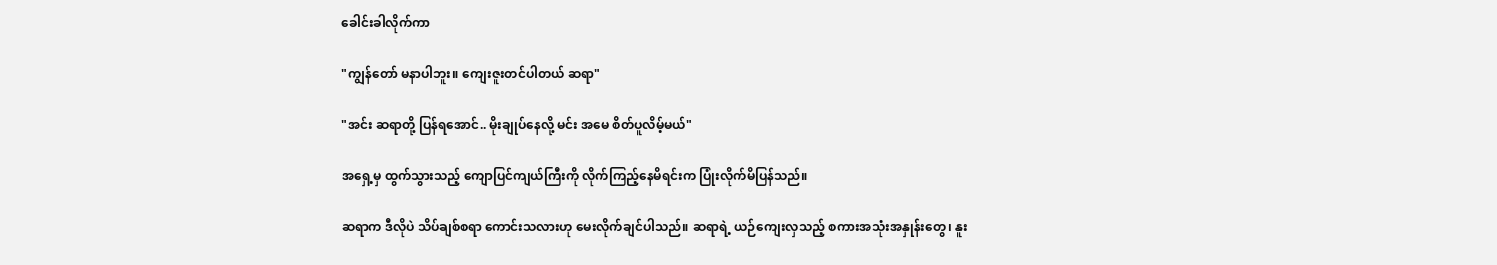ခေါင်းခါလိုက်ကာ

"ကျွန်တော် မနာပါဘူး။ ကျေးဇူးတင်ပါတယ် ဆရာ"

"အင်း ဆရာတို့ ပြန်ရအောင်.. မိုးချုပ်နေလို့ မင်း အမေ စိတ်ပူလိမ့်မယ်"

အရှေ့မှ ထွက်သွားသည့် ကျောပြင်ကျယ်ကြီးကို လိုက်ကြည့်နေမိရင်းက ပြုံးလိုက်မိပြန်သည်။

ဆရာက ဒီလိုပဲ သိပ်ချစ်စရာ ကောင်းသလားဟု မေးလိုက်ချင်ပါသည်။ ဆရာရဲ့ ယဉ်ကျေးလှသည့် စကားအသုံးအနှုန်းတွေ၊ နူး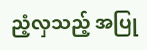ညံ့လှသည့် အပြု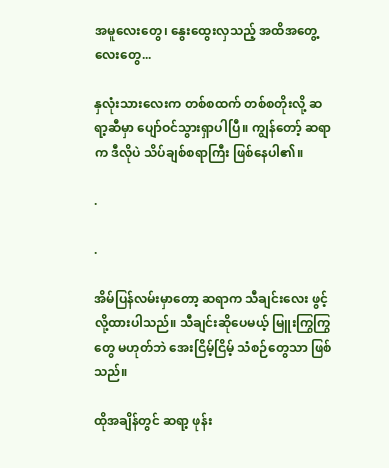အမူလေးတွေ၊ နွေးထွေးလှသည့် အထိအတွေ့လေးတွေ...

နှလုံးသားလေးက တစ်စထက် တစ်စတိုးလို့ ဆရာ့ဆီမှာ ပျော်ဝင်သွားရှာပါပြီ။ ကျွန်တော့် ဆရာက ဒီလိုပဲ သိပ်ချစ်စရာကြီး ဖြစ်နေပါ၏။

.

.

အိမ်ပြန်လမ်းမှာတော့ ဆရာက သီချင်းလေး ဖွင့်လို့ထားပါသည်။ သီချင်းဆိုပေမယ့် မြူးကြွကြွတွေ မဟုတ်ဘဲ အေးငြိမ့်ငြိမ့် သံစဉ်တွေသာ ဖြစ်သည်။

ထိုအချိန်တွင် ဆရာ့ ဖုန်း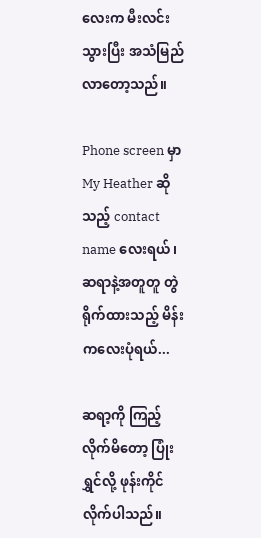လေးက မီးလင်းသွားပြီး အသံမြည်လာတော့သည်။

Phone screen မှာ My Heather ဆိုသည့် contact name လေးရယ်၊ ဆရာနဲ့အတူတူ တွဲရိုက်ထားသည့် မိန်းကလေးပုံရယ်...

ဆရာ့ကို ကြည့်လိုက်မိတော့ ပြုံးရွှင်လို့ ဖုန်းကိုင်လိုက်ပါသည်။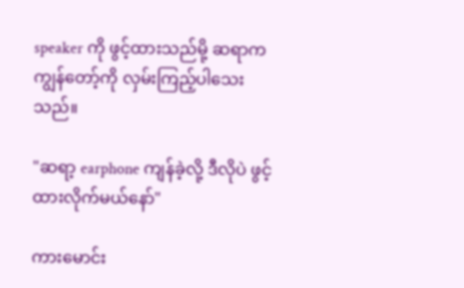speaker ကို ဖွင့်ထားသည်မို့ ဆရာက ကျွန်တော့်ကို လှမ်းကြည့်ပါသေးသည်။

"ဆရာ့ earphone ကျန်ခဲ့လို့ ဒီလိုပဲ ဖွင့်ထားလိုက်မယ်နော်"

ကားမောင်း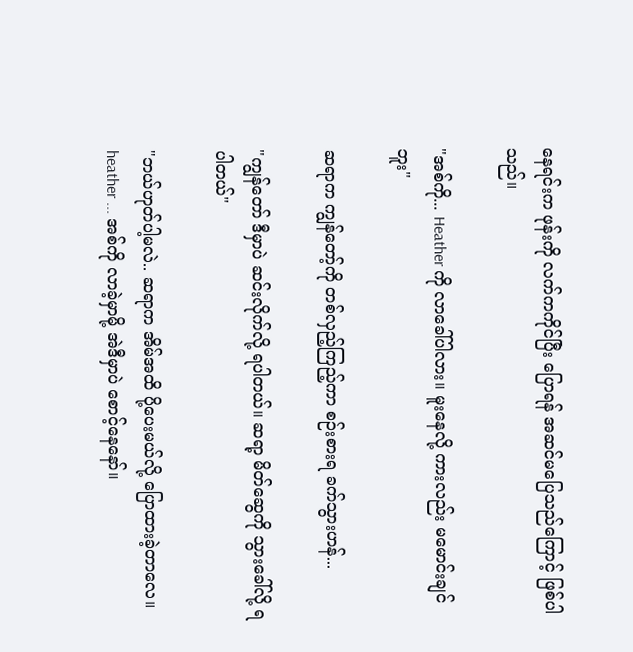နေရင်းက ဖုန်းကို လက်ကကိုင်ပြီး ပြောရန် အဆင်မပြေသည်ကြောင့် ဖြစ်ပါသည်။

"အစ်ကို... Heather ကို လာခေါ်ပါလား။ မူးနေလို့ ကားလည်း မမောင်းချင်ဘူး"

ဆရာက ကျွန်တော့်ကို တစ်လှည့်ကြည့်ကာ စဉ်းစားရ ခက်သွားဟန်...

"ကျွန်တော် ဒီမှာပဲ ဆင်းလိုက်လို့ ရပါတယ်။ ဆရာ့ မိတ်ဆွေကို သွားခေါ်လို့ ရပါတယ်"

"ဘယ်ဟုတ်ပါ့မလဲ.. ဆရာက အိမ်အထိ ပို့ပေးမယ်လို့ ပြောထားခဲ့တာလေ။ heather ... အစ်ကို လာခဲ့မှာမို့ အဲဒီမှာပဲ စောင့်နေနော်။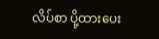လိပ်စာ ပို့ထားပေး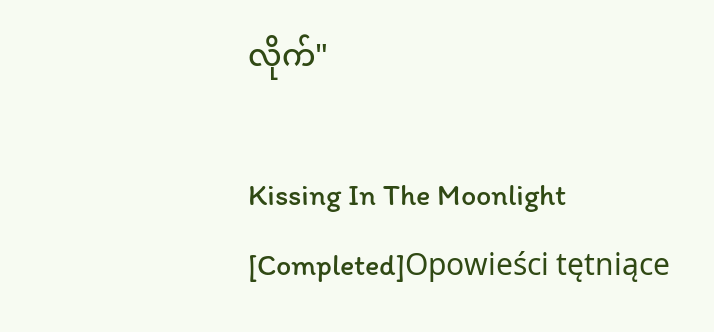လိုက်"

Kissing In The Moonlight [Completed]Opowieści tętniące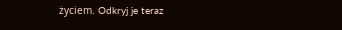życiem. Odkryj je teraz